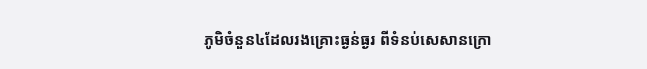ភូមិចំនួន៤ដែលរងគ្រោះធ្ងន់ធ្ងរ ពីទំនប់សេសានក្រោ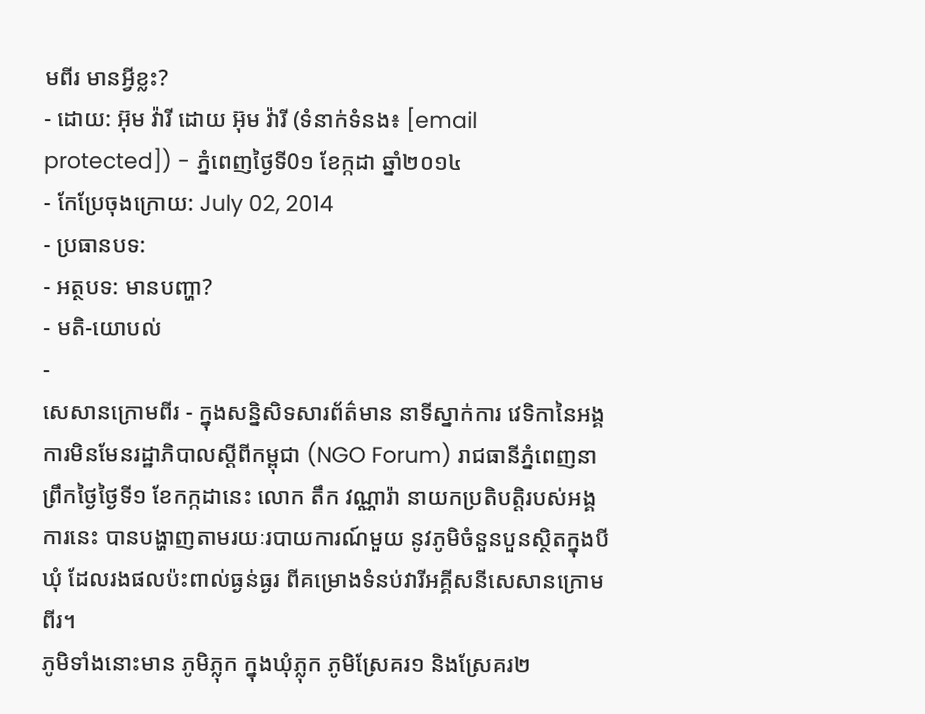មពីរ មានអ្វីខ្លះ?
- ដោយ: អ៊ុម វ៉ារី ដោយ អ៊ុម វ៉ារី (ទំនាក់ទំនង៖ [email protected]) - ភ្នំពេញថ្ងៃទី0១ ខែក្កដា ឆ្នាំ២០១៤
- កែប្រែចុងក្រោយ: July 02, 2014
- ប្រធានបទ:
- អត្ថបទ: មានបញ្ហា?
- មតិ-យោបល់
-
សេសានក្រោមពីរ - ក្នុងសន្និសិទសារព័ត៌មាន នាទីស្នាក់ការ វេទិកានៃអង្គការមិនមែនរដ្ឋាភិបាលស្ដីពីកម្ពុជា (NGO Forum) រាជធានីភ្នំពេញនាព្រឹកថ្ងៃថ្ងៃទី១ ខែកក្កដានេះ លោក តឹក វណ្ណារ៉ា នាយកប្រតិបត្តិរបស់អង្គការនេះ បានបង្ហាញតាមរយៈរបាយការណ៍មួយ នូវភូមិចំនួនបួនស្ថិតក្នុងបីឃុំ ដែលរងផលប៉ះពាល់ធ្ងន់ធ្ងរ ពីគម្រោងទំនប់វារីអគ្គីសនីសេសានក្រោមពីរ។
ភូមិទាំងនោះមាន ភូមិភ្លុក ក្នុងឃុំភ្លុក ភូមិស្រែគរ១ និងស្រែគរ២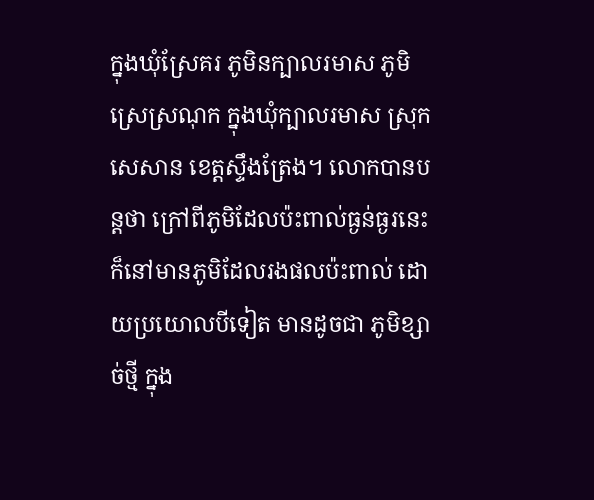ក្នុងឃុំស្រែគរ ភូមិនក្បាលរមាស ភូមិស្រេស្រណុក ក្នុងឃុំក្បាលរមាស ស្រុកសេសាន ខេត្តស្ទឹងត្រែង។ លោកបានបន្តថា ក្រៅពីភូមិដែលប៉ះពាល់ធ្ងន់ធ្ងរនេះ ក៏នៅមានភូមិដែលរងផលប៉ះពាល់ ដោយប្រយោលបីទៀត មានដូចជា ភូមិខ្សាច់ថ្មី ក្នុង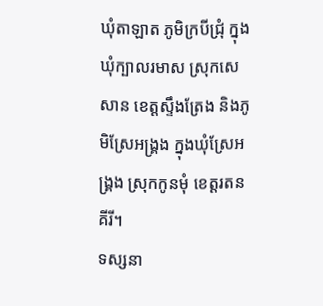ឃុំតាឡាត ភូមិក្របីជ្រុំ ក្នុងឃុំក្បាលរមាស ស្រុកសេសាន ខេត្តស្ទឹងត្រែង និងភូមិស្រែអង្គ្រង ក្នុងឃុំស្រែអង្គ្រង ស្រុកកូនមុំ ខេត្តរតនគីរី។
ទស្សនា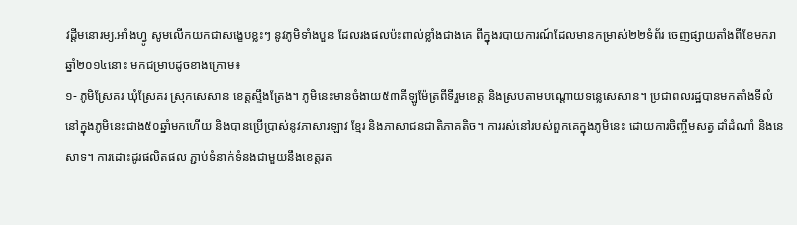វដ្ដីមនោរម្យ.អាំងហ្វូ សូមលើកយកជាសង្ខេបខ្លះៗ នូវភូមិទាំងបួន ដែលរងផលប៉ះពាល់ខ្លាំងជាងគេ ពីក្នុងរបាយការណ៍ដែលមានកម្រាស់២២ទំព័រ ចេញផ្សាយតាំងពីខែមករា ឆ្នាំ២០១៤នោះ មកជម្រាបដូចខាងក្រោម៖
១- ភូមិស្រែគរ ឃុំស្រែគរ ស្រុកសេសាន ខេត្តស្ទឹងត្រែង។ ភូមិនេះមានចំងាយ៥៣គីឡូម៉ែត្រពីទីរួមខេត្ត និងស្របតាមបណ្តោយទន្លេសេសាន។ ប្រជាពលរដ្ឋបានមកតាំងទីលំនៅក្នុងភូមិនេះជាង៥០ឆ្នាំមកហើយ និងបានប្រើប្រាស់នូវភាសារឡាវ ខ្មែរ និងភាសាជនជាតិភាគតិច។ ការរស់នៅរបស់ពួកគេក្នុងភូមិនេះ ដោយការចិញ្ចឹមសត្វ ដាំដំណាំ និងនេសាទ។ ការដោះដូរផលិតផល ភ្ជាប់ទំនាក់ទំនងជាមួយនឹងខេត្តរត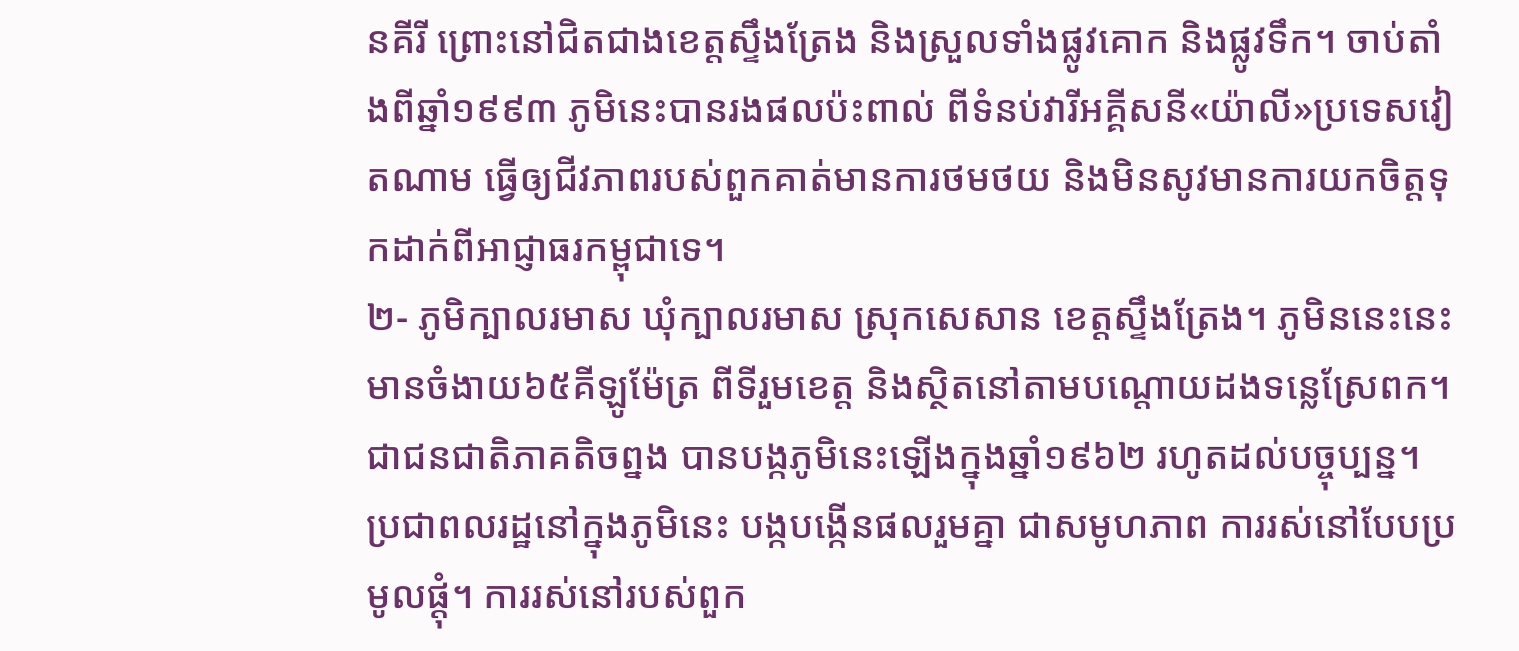នគីរី ព្រោះនៅជិតជាងខេត្តស្ទឹងត្រែង និងស្រួលទាំងផ្លូវគោក និងផ្លូវទឹក។ ចាប់តាំងពីឆ្នាំ១៩៩៣ ភូមិនេះបានរងផលប៉ះពាល់ ពីទំនប់វារីអគ្គីសនី«យ៉ាលី»ប្រទេសវៀតណាម ធ្វើឲ្យជីវភាពរបស់ពួកគាត់មានការថមថយ និងមិនសូវមានការយកចិត្តទុកដាក់ពីអាជ្ញាធរកម្ពុជាទេ។
២- ភូមិក្បាលរមាស ឃុំក្បាលរមាស ស្រុកសេសាន ខេត្តស្ទឹងត្រែង។ ភូមិននេះនេះមានចំងាយ៦៥គីឡូម៉ែត្រ ពីទីរួមខេត្ត និងស្ថិតនៅតាមបណ្តោយដងទន្លេស្រែពក។ ជាជនជាតិភាគតិចព្នង បានបង្កភូមិនេះឡើងក្នុងឆ្នាំ១៩៦២ រហូតដល់បច្ចុប្បន្ន។ ប្រជាពលរដ្ឋនៅក្នុងភូមិនេះ បង្កបង្កើនផលរួមគ្នា ជាសមូហភាព ការរស់នៅបែបប្រមូលផ្តុំ។ ការរស់នៅរបស់ពួក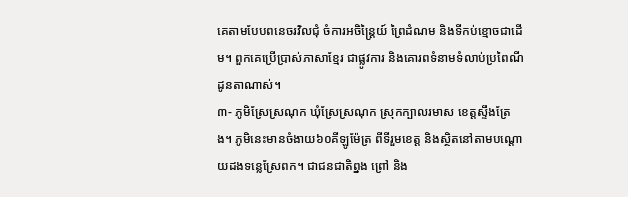គេតាមបែបពនេចរវិលជុំ ចំការអចិន្ត្រៃយ៍ ព្រៃដំណម និងទីកប់ខ្មោចជាដើម។ ពួកគេប្រើប្រាស់ភាសាខ្មែរ ជាផ្លូវការ និងគោរពទំនាមទំលាប់ប្រពៃណីដូនតាណាស់។
៣- ភូមិស្រែស្រណុក ឃុំស្រែស្រណុក ស្រុកក្បាលរមាស ខេត្តស្ទឹងត្រែង។ ភូមិនេះមានចំងាយ៦០គីឡូម៉ែត្រ ពីទីរួមខេត្ត និងស្ថិតនៅតាមបណ្តោយដងទន្លេស្រែពក។ ជាជនជាតិព្នង ព្រៅ និង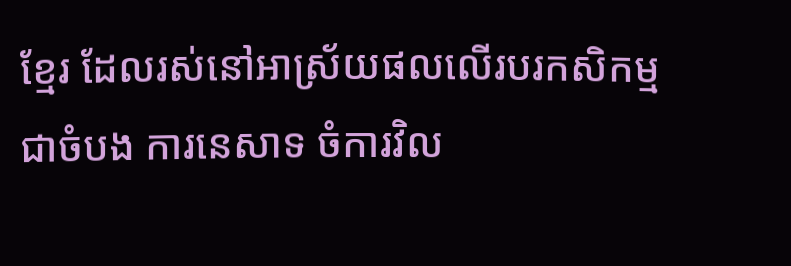ខ្មែរ ដែលរស់នៅអាស្រ័យផលលើរបរកសិកម្មជាចំបង ការនេសាទ ចំការវិល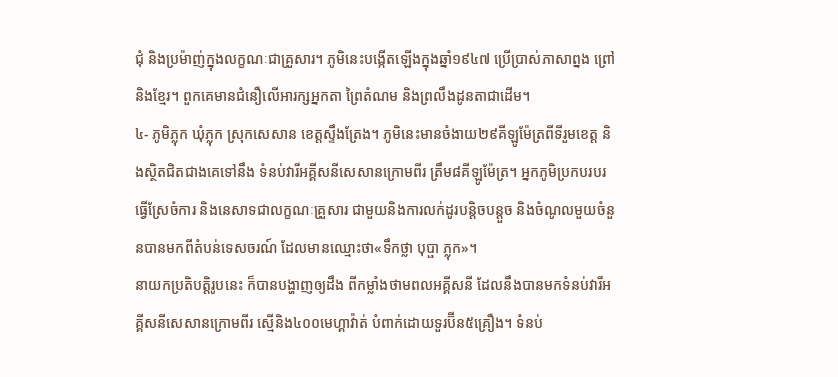ជុំ និងប្រម៉ាញ់ក្នុងលក្ខណៈជាគ្រួសារ។ ភូមិនេះបង្កើតឡើងក្នុងឆ្នាំ១៩៤៧ ប្រើប្រាស់ភាសាព្នង ព្រៅ និងខ្មែរ។ ពួកគេមានជំនឿលើអារក្សអ្នកតា ព្រៃតំណម និងព្រលឹងដូនតាជាដើម។
៤- ភូមិភ្លុក ឃុំភ្លុក ស្រុកសេសាន ខេត្តស្ទឹងត្រែង។ ភូមិនេះមានចំងាយ២៩គីឡូម៉ែត្រពីទីរួមខេត្ត និងស្ថិតជិតជាងគេទៅនឹង ទំនប់វារីអគ្គីសនីសេសានក្រោមពីរ ត្រឹម៨គីឡូម៉ែត្រ។ អ្នកភូមិប្រកបរបរធ្វើស្រែចំការ និងនេសាទជាលក្ខណៈគ្រួសារ ជាមួយនិងការលក់ដូរបន្តិចបន្តួច និងចំណូលមួយចំនួនបានមកពីតំបន់ទេសចរណ៍ ដែលមានឈ្មោះថា«ទឹកថ្លា បុប្ផា ភ្លុក»។
នាយកប្រតិបត្តិរូបនេះ ក៏បានបង្ហាញឲ្យដឹង ពីកម្លាំងថាមពលអគ្គីសនី ដែលនឹងបានមកទំនប់វារីអគ្គីសនីសេសានក្រោមពីរ ស្មើនិង៤០០មេហ្គាវ៉ាត់ បំពាក់ដោយទួរប៊ីន៥គ្រឿង។ ទំនប់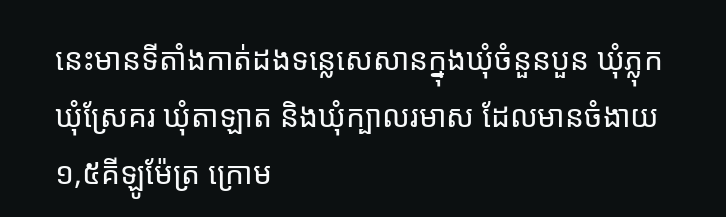នេះមានទីតាំងកាត់ដងទន្លេសេសានក្នុងឃុំចំនួនបួន ឃុំភ្លុក ឃុំស្រែគរ ឃុំតាឡាត និងឃុំក្បាលរមាស ដែលមានចំងាយ១,៥គីឡូម៉ែត្រ ក្រោម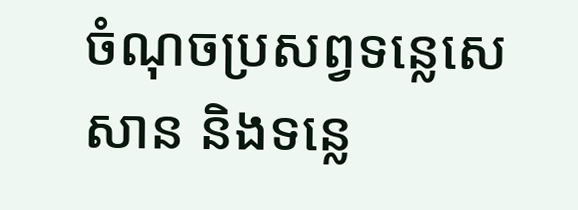ចំណុចប្រសព្វទន្លេសេសាន និងទន្លេ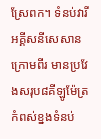ស្រែពក។ ទំនប់វារីអគ្គីសនីសេសានក្រោមពីរ មានប្រវែងសរុប៨គីឡូម៉ែត្រ កំពស់ខ្នងទំនប់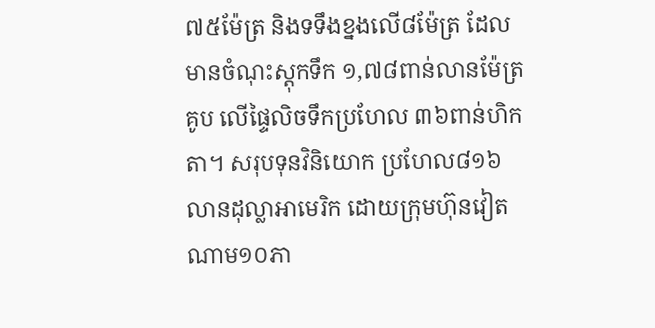៧៥ម៉ែត្រ និងទទឹងខ្នងលើ៨ម៉ែត្រ ដែលមានចំណុះស្តុកទឹក ១,៧៨ពាន់លានម៉ែត្រគូប លើផ្ទៃលិចទឹកប្រហែល ៣៦ពាន់ហិកតា។ សរុបទុនវិនិយោក ប្រហែល៨១៦លានដុល្លាអាមេរិក ដោយក្រុមហ៊ុនវៀតណាម១០ភា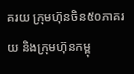គរយ ក្រុមហ៊ុនចិន៥០ភាគរយ និងក្រុមហ៊ុនកម្ពុ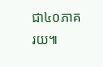ជា៤០ភាគរយ៕